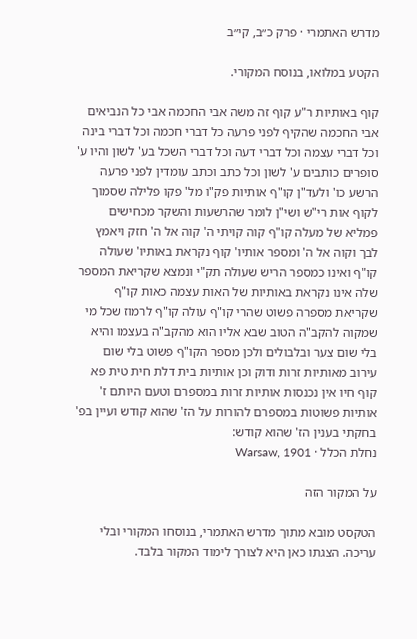מדרש האתמרי · פרק כ״ב, קי״ב

הקטע במלואו, בנוסח המקורי.

קוף באותיות ר"ע קוף זה משה אבי החכמה אבי כל הנביאים אבי החכמה שהקיף לפני פרעה כל דברי חכמה וכל דברי בינה וכל דברי עצמה וכל דברי דעה וכל דברי השכל בע' לשון והיו ע' סופרים כותבים ע' לשון וכל כתב וכתב עומדין לפני פרעה הרשע כו' ולעד"ן קו"ף אותיות פק"ו מל' פקו פלילה שסמוך לקוף אות רי"ש ושי"ן לומר שהרשעות והשקר מכחישים פמליא של מעלה קו"ף קוה קויתי ה' קוה אל ה' חזק ויאמץ לבך וקוה אל ה' ומספר אותיו' קוף נקראת באותיו' שעולה קו"ף ואינו כמספר הריש שעולה תק"י ונמצא שקריאת המספר שלה אינו נקראת באותיות של האות עצמה כאות קו"ף שקריאת מספרה פשוט שהרי קו"ף עולה קו"ף לרמוז שכל מי שמקוה להקב"ה הטוב שבא אליו הוא מהקב"ה בעצמו והיא בלי שום צער ובלבולים ולכן מספר הקו"ף פשוט בלי שום עירוב מאותיות זרות ודוק וכן אותיות בית דלת חית טית פא קוף חיו אין נכנסות אותיות זרות במספרם וטעם היותם ז' אותיות פשוטות במספרם להורות על הז' שהוא קודש ועיין בפ' בחקתי בענין הז' שהוא קודש:
נחלת הכלל · Warsaw, 1901

על המקור הזה

הטקסט מובא מתוך מדרש האתמרי, בנוסחו המקורי ובלי עריכה. הצגתו כאן היא לצורך לימוד המקור בלבד.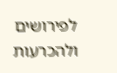לפירושים ולהכרעות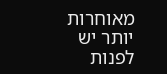מאוחרות יותר יש לפנות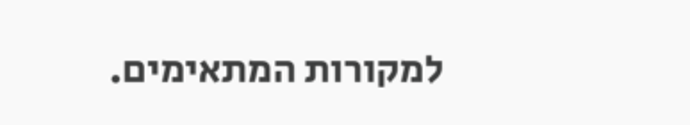למקורות המתאימים.